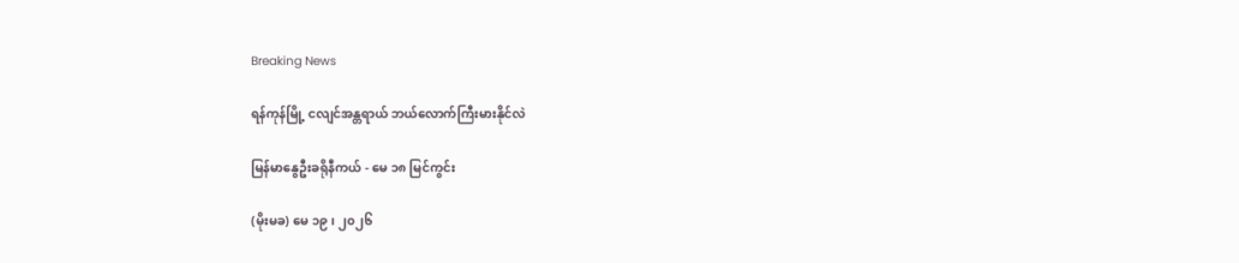Breaking News

ရန်ကုန်မြို့ ငလျင်အန္တရာယ် ဘယ်လောက်ကြီးမားနိုင်လဲ

မြန်မာနွေဦးခရိုနီကယ် - မေ ၁၈ မြင်ကွင်း

(မိုးမခ) မေ ၁၉ ၊ ၂၀၂၆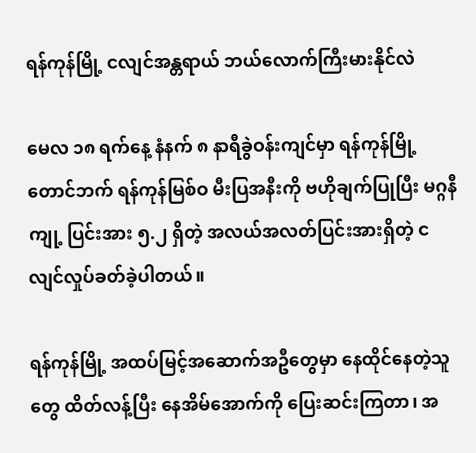ရန်ကုန်မြို့ ငလျင်အန္တရာယ် ဘယ်လောက်ကြီးမားနိုင်လဲ

မေလ ၁၈ ရက်နေ့ နံနက် ၈ နာရီခွဲဝန်းကျင်မှာ ရန်ကုန်မြို့ တောင်ဘက် ရန်ကုန်မြစ်ဝ မီးပြအနီးကို ဗဟိုချက်ပြုပြီး မဂ္ဂနီကျု့ ပြင်းအား ၅.၂ ရှိတဲ့ အလယ်အလတ်ပြင်းအားရှိတဲ့ ငလျင်လှုပ်ခတ်ခဲ့ပါတယ်။

ရန်ကုန်မြို့ အထပ်မြင့်အဆောက်အဦတွေမှာ နေထိုင်နေတဲ့သူတွေ ထိတ်လန့်ပြီး နေအိမ်အောက်ကို ပြေးဆင်းကြတာ၊ အ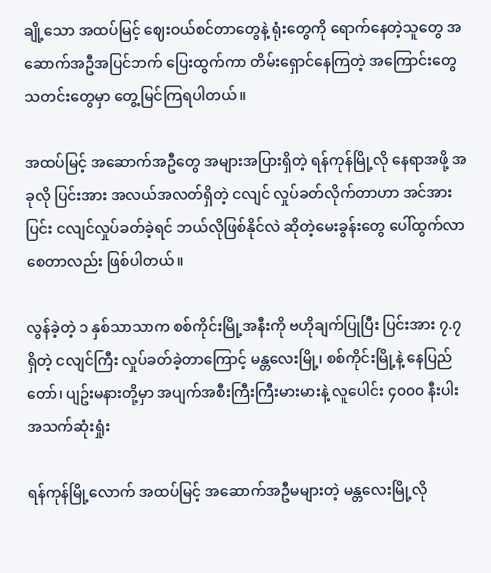ချို့သော အထပ်မြင့် ဈေးဝယ်စင်တာတွေနဲ့ ရုံးတွေကို ရောက်နေတဲ့သူတွေ အဆောက်အဦအပြင်ဘက် ပြေးထွက်ကာ တိမ်းရှောင်နေကြတဲ့ အကြောင်းတွေ သတင်းတွေမှာ တွေ့မြင်ကြရပါတယ်။

အထပ်မြင့် အဆောက်အဦတွေ အများအပြားရှိတဲ့ ရန်ကုန်မြို့လို နေရာအဖို့ အခုလို ပြင်းအား အလယ်အလတ်ရှိတဲ့ ငလျင် လှုပ်ခတ်လိုက်တာဟာ အင်အားပြင်း ငလျင်လှုပ်ခတ်ခဲ့ရင် ဘယ်လိုဖြစ်နိုင်လဲ ဆိုတဲ့မေးခွန်းတွေ ပေါ်ထွက်လာစေတာလည်း ဖြစ်ပါတယ်။

လွန်ခဲ့တဲ့ ၁ နှစ်သာသာက စစ်ကိုင်းမြို့အနီးကို ဗဟိုချက်ပြုပြီး ပြင်းအား ၇.၇ ရှိတဲ့ ငလျင်ကြီး လှုပ်ခတ်ခဲ့တာကြောင့် မန္တလေးမြို့၊ စစ်ကိုင်းမြို့နဲ့ နေပြည်တော်၊ ပျဥ်းမနားတို့မှာ အပျက်အစီးကြီးကြီးမားမားနဲ့ လူပေါင်း ၄၀၀၀ နီးပါး အသက်ဆုံးရှုံး

ရန်ကုန်မြို့လောက် အထပ်မြင့် အဆောက်အဦမများတဲ့ မန္တလေးမြို့လို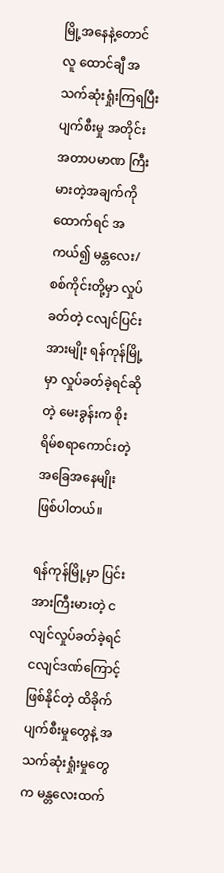မြို့အနေနဲ့တောင် လူ ထောင်ချီ အသက်ဆုံးရှုံးကြရပြီး ပျက်စီးမှု အတိုင်းအတာပမာဏ ကြီးမားတဲ့အချက်ကို ထောက်ရင် အကယ်၍ မန္တလေး/စစ်ကိုင်းတို့မှာ လှုပ်ခတ်တဲ့ ငလျင်ပြင်းအားမျိုး ရန်ကုန်မြို့မှာ လှုပ်ခတ်ခဲ့ရင်ဆိုတဲ့ မေးခွန်းက စိုးရိမ်စရာကောင်းတဲ့ အခြေအနေမျိုး ဖြစ်ပါတယ်။

ရန်ကုန်မြို့မှာ ပြင်းအားကြီးမားတဲ့ ငလျင်လှုပ်ခတ်ခဲ့ရင် ငလျင်ဒဏ်ကြောင့် ဖြစ်နိုင်တဲ့ ထိခိုက်ပျက်စီးမှုတွေနဲ့ အသက်ဆုံးရှုံးမှုတွေက မန္တလေးထက်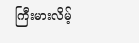ကြီးမားလိမ့်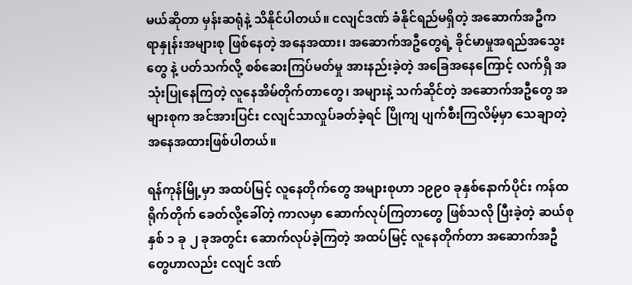မယ်ဆိုတာ မှန်းဆရုံနဲ့ သိနိုင်ပါတယ်။ ငလျင်ဒဏ် ခံနိုင်ရည်မရှိတဲ့ အဆောက်အဦက ရာနှုန်းအများစု ဖြစ်နေတဲ့ အနေအထား၊ အဆောက်အဦတွေရဲ့ ခိုင်မာမှုအရည်အသွေးတွေ နဲ့ ပတ်သက်လို့ စစ်ဆေးကြပ်မတ်မှု အားနည်းခဲ့တဲ့ အခြေအနေကြောင့် လက်ရှိ အသုံးပြုနေကြတဲ့ လူနေအိမ်တိုက်တာတွေ၊ အများနဲ့ သက်ဆိုင်တဲ့ အဆောက်အဦတွေ အများစုက အင်အားပြင်း ငလျင်သာလှုပ်ခတ်ခဲ့ရင် ပြိုကျ ပျက်စီးကြလိမ့်မှာ သေချာတဲ့ အနေအထားဖြစ်ပါတယ်။

ရန်ကုန်မြို့မှာ အထပ်မြင့် လူနေတိုက်တွေ အများစုဟာ ၁၉၉၀ ခုနှစ်နောက်ပိုင်း ကန်ထရိုက်တိုက် ခေတ်လို့ခေါ်တဲ့ ကာလမှာ ဆောက်လုပ်ကြတာတွေ ဖြစ်သလို ပြီးခဲ့တဲ့ ဆယ်စုနှစ် ၁ ခု ၂ ခုအတွင်း ဆောက်လုပ်ခဲ့ကြတဲ့ အထပ်မြင့် လူနေတိုက်တာ အဆောက်အဦတွေဟာလည်း ငလျင် ဒဏ်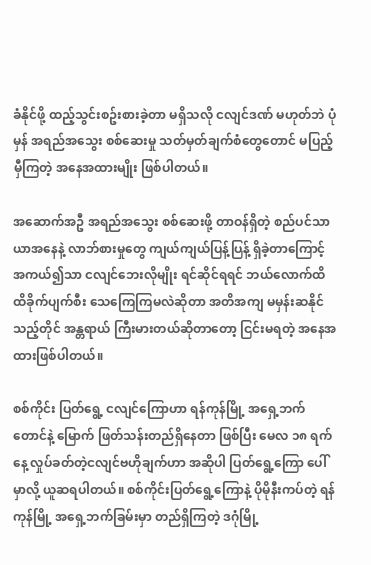ခံနိုင်ဖို့ ထည့်သွင်းစဥ်းစားခဲ့တာ မရှိသလို ငလျင်ဒဏ် မဟုတ်ဘဲ ပုံမှန် အရည်အသွေး စစ်ဆေးမှု သတ်မှတ်ချက်စံတွေတောင် မပြည့်မှီကြတဲ့ အနေအထားမျိုး ဖြစ်ပါတယ်။

အဆောက်အဦ အရည်အသွေး စစ်ဆေးဖို့ တာဝန်ရှိတဲ့ စည်ပင်သာယာအနေနဲ့ လာဘ်စားမှုတွေ ကျယ်ကျယ်ပြန့်ပြန့် ရှိခဲ့တာကြောင့် အကယ်၍သာ ငလျင်ဘေးလိုမျိုး ရင်ဆိုင်ရရင် ဘယ်လောက်ထိ ထိခိုက်ပျက်စီး သေကြေကြမလဲဆိုတာ အတိအကျ မမှန်းဆနိုင်သည့်တိုင် အန္တရာယ် ကြီးမားတယ်ဆိုတာတော့ ငြင်းမရတဲ့ အနေအထားဖြစ်ပါတယ်။

စစ်ကိုင်း ပြတ်ရွေ့ ငလျင်ကြောဟာ ရန်ကုန်မြို့ အရှေ့ဘက် တောင်နဲ့ မြောက် ဖြတ်သန်းတည်ရှိနေတာ ဖြစ်ပြီး မေလ ၁၈ ရက်နေ့ လှုပ်ခတ်တဲ့ငလျင်ဗဟိုချက်ဟာ အဆိုပါ ပြတ်ရွေ့ကြော ပေါ်မှာလို့ ယူဆရပါတယ်။ စစ်ကိုင်းပြတ်ရွေ့ကြောနဲ့ ပိုမိုနီးကပ်တဲ့ ရန်ကုန်မြို့ အရှေ့ဘက်ခြမ်းမှာ တည်ရှိကြတဲ့ ဒဂုံမြို့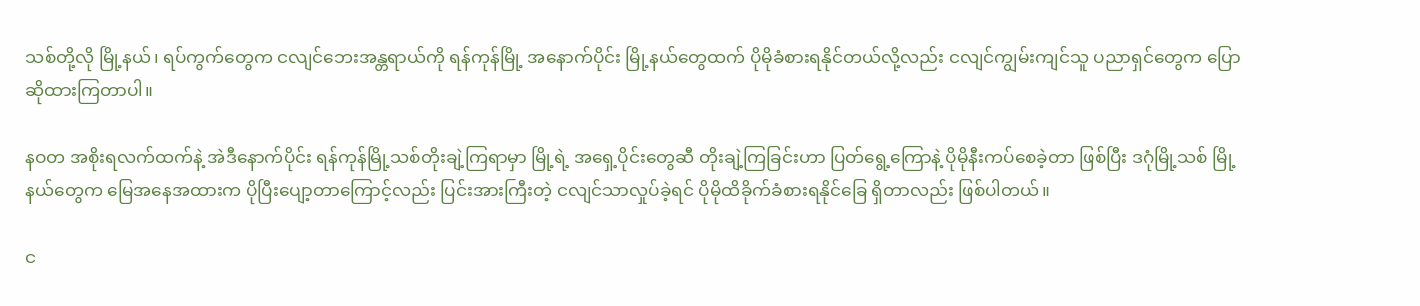သစ်တို့လို မြို့နယ်၊ ရပ်ကွက်တွေက ငလျင်ဘေးအန္တရာယ်ကို ရန်ကုန်မြို့ အနောက်ပိုင်း မြို့နယ်တွေထက် ပိုမိုခံစားရနိုင်တယ်လို့လည်း ငလျင်ကျွမ်းကျင်သူ ပညာရှင်တွေက ပြောဆိုထားကြတာပါ။

နဝတ အစိုးရလက်ထက်နဲ့ အဲဒီနောက်ပိုင်း ရန်ကုန်မြို့သစ်တိုးချဲ့ကြရာမှာ မြို့ရဲ့ အရှေ့ပိုင်းတွေဆီ တိုးချဲ့ကြခြင်းဟာ ပြတ်ရွေ့ကြောနဲ့ ပိုမိုနီးကပ်စေခဲ့တာ ဖြစ်ပြီး ဒဂုံမြို့သစ် မြို့နယ်တွေက မြေအနေအထားက ပိုပြီးပျော့တာကြောင့်လည်း ပြင်းအားကြီးတဲ့ ငလျင်သာလှုပ်ခဲ့ရင် ပိုမိုထိခိုက်ခံစားရနိုင်ခြေ ရှိတာလည်း ဖြစ်ပါတယ်။

င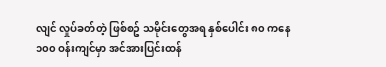လျင် လှုပ်ခတ်တဲ့ ဖြစ်စဥ် သမိုင်းတွေအရ နှစ်ပေါင်း ၈၀ ကနေ ၁၀၀ ဝန်းကျင်မှာ အင်အားပြင်းထန်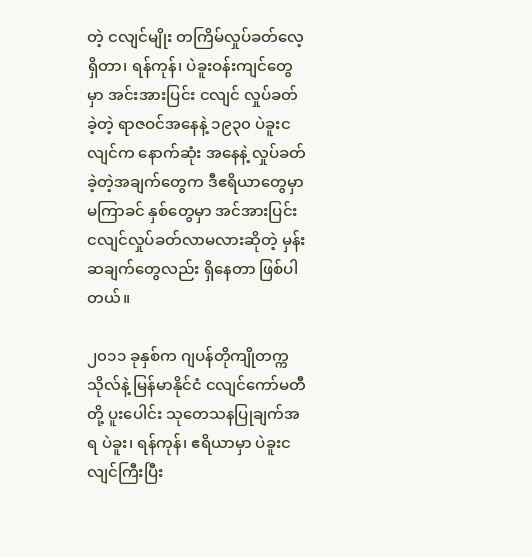တဲ့ ငလျင်မျိုး တကြိမ်လှုပ်ခတ်လေ့ ရှိတာ၊ ရန်ကုန်၊ ပဲခူးဝန်းကျင်တွေမှာ အင်းအားပြင်း ငလျင် လှုပ်ခတ်ခဲ့တဲ့ ရာဇဝင်အနေနဲ့ ၁၉၃၀ ပဲခူးငလျင်က နောက်ဆုံး အနေနဲ့ လှုပ်ခတ်ခဲ့တဲ့အချက်တွေက ဒီဧရိယာတွေမှာ မကြာခင် နှစ်တွေမှာ အင်အားပြင်း ငလျင်လှုပ်ခတ်လာမလားဆိုတဲ့ မှန်းဆချက်တွေလည်း ရှိနေတာ ဖြစ်ပါတယ်။

၂၀၁၁ ခုနှစ်က ဂျပန်တိုကျိုတက္ကသိုလ်နဲ့ မြန်မာနိုင်ငံ ငလျင်ကော်မတီ တို့ ပူးပေါင်း သုတေသနပြုချက်အရ ပဲခူး၊ ရန်ကုန်၊ ဧရိယာမှာ ပဲခူးငလျင်ကြီးပြီး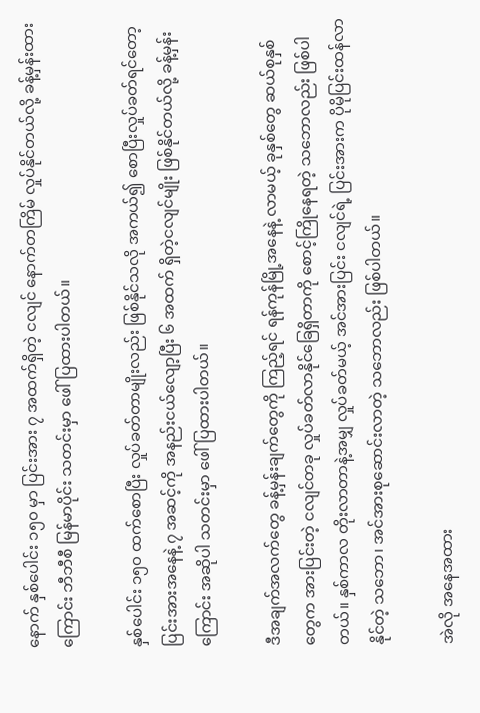နောက် နှစ်ပေါင်း ၁၅၀ မှာ ပြင်းအား ၇ အထက်ရှိတဲ့ ငလျင် နောက်တကြိမ် လှုပ်နိုင်တယ်လို့ ခန့်မှန်းထားကြောင်း ဘီဘီစီ မြန်မာပိုင်း သတင်းမှာ ဖေါ်ပြထားပါတယ်။

နှစ်ပေါင်း ၁၅၀ ထက်စောပြီး လှုပ်ခတ်တာမျိုးလည်း ဖြစ်နိုင်သလို အကယ်၍ စောပြီးလှုပ်ခတ်ရင်တော့ ပြင်းအားအနေနဲ့ ၇ အဆင့်ကို အနည်းငယ်လျော့ပြီး ၆ အထက် ရှိတဲ့ငလျင်မျိုး ဖြစ်နိုင်တယ်လို့ ခန့်မှန်းကြောင်း အဆိုပါ သတင်းမှာ ဖေါ်ပြထားပါတယ်။

ဒီအချက်အလက်တွေ ခန့်မှန်းချက်တွေကို ကြည့်ရင် ရန်ကုန်မြို့အနေနဲ့ လာမယ့် ခုနှစ်တွေ ဆယ်စုနှစ်တွေက အားပြင်းတဲ့ ငလျင်တခု လှုပ်ခတ်လာနိုင်ခြေရှိတာကို စောင့်ကြိုနေရတဲ့ သဘောလည်း ဖြစ်ပါတယ်။ နှစ်ကာလ တိုးလာတာနဲ့အမျှ လှုပ်ခတ်မယ့် အင်အားပြင်း ငလျင်ရဲ့ ပြင်းအားက ပိုမိုပြင်းထန်လာနိုင်တဲ့ သဘော၊ အင်အားစုဆောင်းလာတဲ့ သဘောလည်း ဖြစ်ပါတယ်။

အဲလို အနေအထား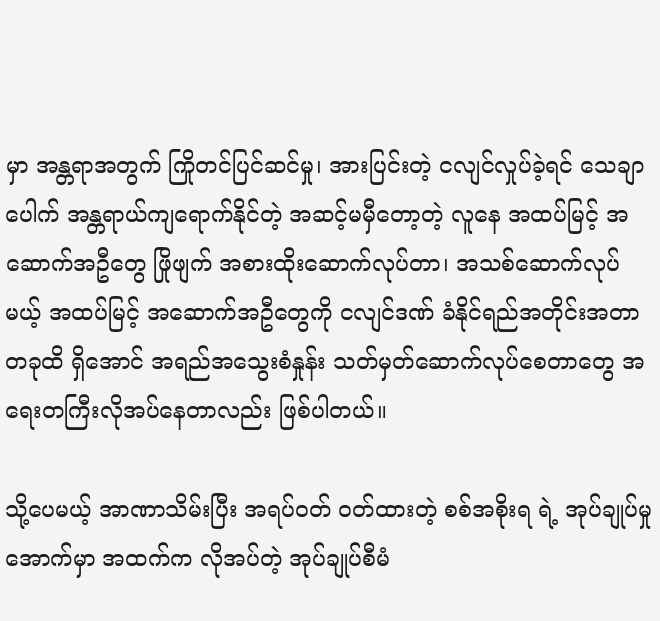မှာ အန္တရာအတွက် ကြိုတင်ပြင်ဆင်မှု၊ အားပြင်းတဲ့ ငလျင်လှုပ်ခဲ့ရင် သေချာပေါက် အန္တရာယ်ကျရောက်နိုင်တဲ့ အဆင့်မမှီတော့တဲ့ လူနေ အထပ်မြင့် အဆောက်အဦတွေ ဖြိုဖျက် အစားထိုးဆောက်လုပ်တာ၊ အသစ်ဆောက်လုပ်မယ့် အထပ်မြင့် အဆောက်အဦတွေကို ငလျင်ဒဏ် ခံနိုင်ရည်အတိုင်းအတာတခုထိ ရှိအောင် အရည်အသွေးစံနှုန်း သတ်မှတ်ဆောက်လုပ်စေတာတွေ အရေးတကြီးလိုအပ်နေတာလည်း ဖြစ်ပါတယ်။

သို့ပေမယ့် အာဏာသိမ်းပြီး အရပ်ဝတ် ဝတ်ထားတဲ့ စစ်အစိုးရ ရဲ့ အုပ်ချုပ်မှုအောက်မှာ အထက်က လိုအပ်တဲ့ အုပ်ချုပ်စီမံ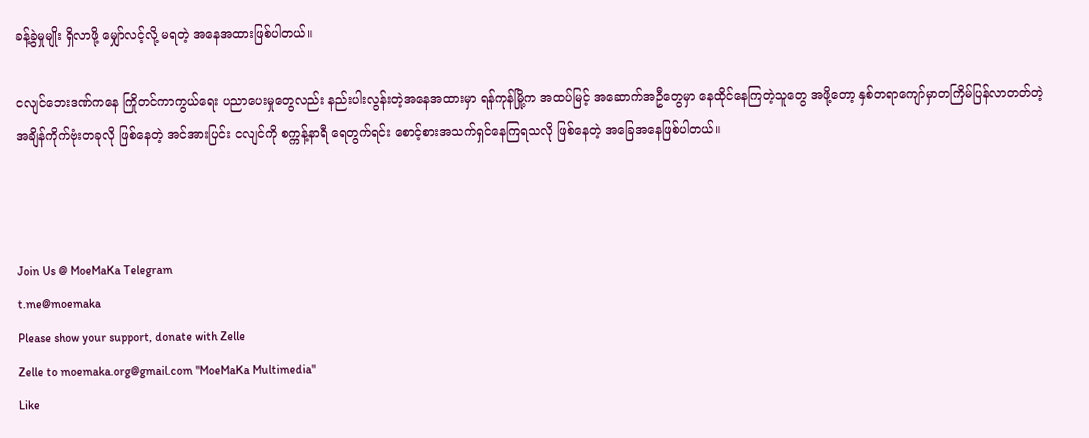ခန့်ခွဲမှုမျိုး ရှိလာဖို့ မျှော်လင့်လို့ မရတဲ့ အနေအထားဖြစ်ပါတယ်။

ငလျင်ဘေးဒဏ်ကနေ ကြိုတင်ကာကွယ်ရေး ပညာပေးမှုတွေလည်း နည်းပါးလွန်းတဲ့အနေအထားမှာ ရန်ကုန်မြို့က အထပ်မြင့် အဆောက်အဦတွေမှာ နေထိုင်နေကြတဲ့သူတွေ အဖို့တော့ နှစ်တရာကျော်မှာတကြိမ်ပြန်လာတတ်တဲ့ အချိန်ကိုက်ဗုံးတခုလို ဖြစ်နေတဲ့ အင်အားပြင်း ငလျင်ကို စက္ကန့်နာရီ ရေတွက်ရင်း စောင့်စားအသက်ရှင်နေကြရသလို ဖြစ်နေတဲ့ အခြေအနေဖြစ်ပါတယ်။



Join Us @ MoeMaKa Telegram
t.me@moemaka
Please show your support, donate with Zelle
Zelle to moemaka.org@gmail.com "MoeMaKa Multimedia"
Like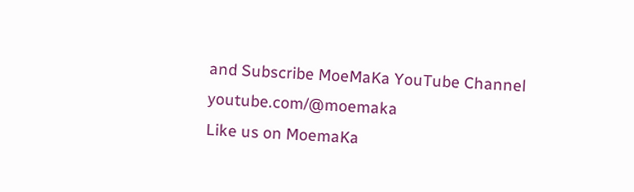and Subscribe MoeMaKa YouTube Channel
youtube.com/@moemaka
Like us on MoemaKa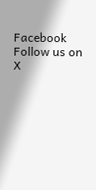Facebook
Follow us on X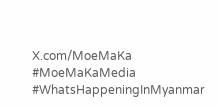X.com/MoeMaKa
#MoeMaKaMedia
#WhatsHappeningInMyanmar